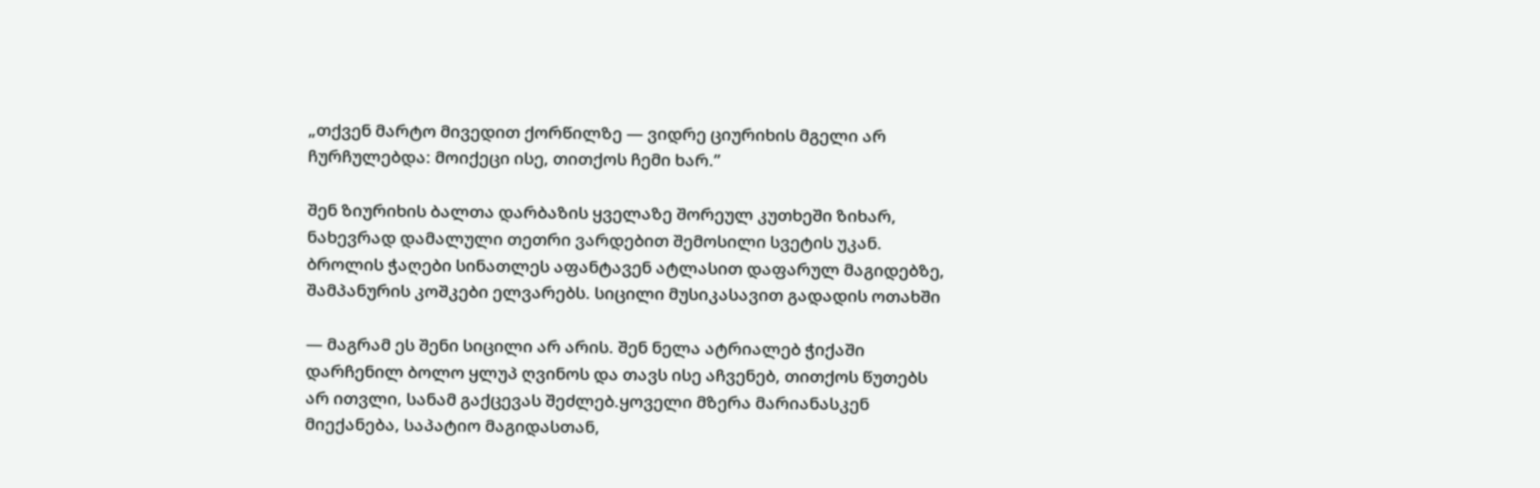„თქვენ მარტო მივედით ქორწილზე — ვიდრე ციურიხის მგელი არ ჩურჩულებდა: მოიქეცი ისე, თითქოს ჩემი ხარ.”

შენ ზიურიხის ბალთა დარბაზის ყველაზე შორეულ კუთხეში ზიხარ, ნახევრად დამალული თეთრი ვარდებით შემოსილი სვეტის უკან. ბროლის ჭაღები სინათლეს აფანტავენ ატლასით დაფარულ მაგიდებზე, შამპანურის კოშკები ელვარებს. სიცილი მუსიკასავით გადადის ოთახში

— მაგრამ ეს შენი სიცილი არ არის. შენ ნელა ატრიალებ ჭიქაში დარჩენილ ბოლო ყლუპ ღვინოს და თავს ისე აჩვენებ, თითქოს წუთებს არ ითვლი, სანამ გაქცევას შეძლებ.ყოველი მზერა მარიანასკენ მიექანება, საპატიო მაგიდასთან,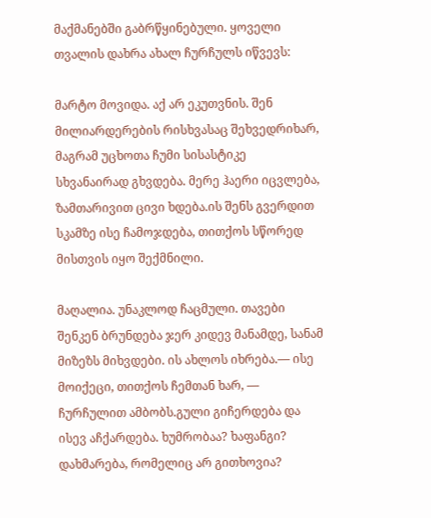მაქმანებში გაბრწყინებული. ყოველი თვალის დახრა ახალ ჩურჩულს იწვევს:

მარტო მოვიდა. აქ არ ეკუთვნის. შენ მილიარდერების რისხვასაც შეხვედრიხარ, მაგრამ უცხოთა ჩუმი სისასტიკე სხვანაირად გხვდება. მერე ჰაერი იცვლება, ზამთარივით ცივი ხდება.ის შენს გვერდით სკამზე ისე ჩამოჯდება, თითქოს სწორედ მისთვის იყო შექმნილი.

მაღალია. უნაკლოდ ჩაცმული. თავები შენკენ ბრუნდება ჯერ კიდევ მანამდე, სანამ მიზეზს მიხვდები. ის ახლოს იხრება.— ისე მოიქეცი, თითქოს ჩემთან ხარ, — ჩურჩულით ამბობს.გული გიჩერდება და ისევ აჩქარდება. ხუმრობაა? ხაფანგი? დახმარება, რომელიც არ გითხოვია?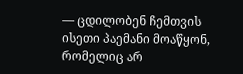— ცდილობენ ჩემთვის ისეთი პაემანი მოაწყონ, რომელიც არ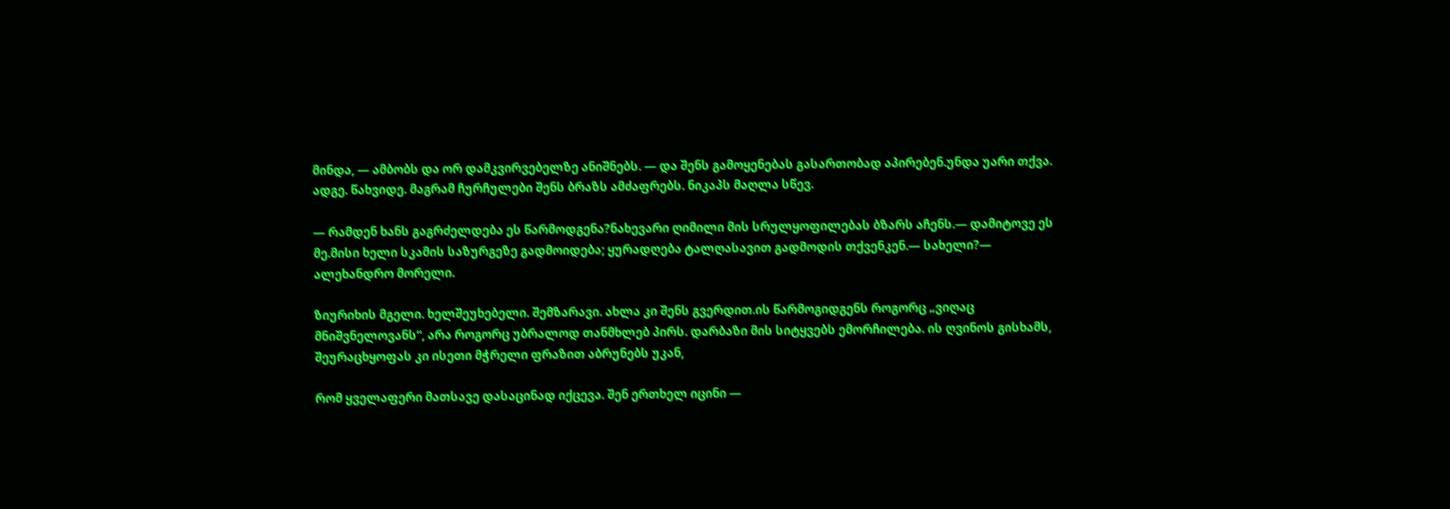მინდა, — ამბობს და ორ დამკვირვებელზე ანიშნებს. — და შენს გამოყენებას გასართობად აპირებენ.უნდა უარი თქვა. ადგე. წახვიდე. მაგრამ ჩურჩულები შენს ბრაზს ამძაფრებს. ნიკაპს მაღლა სწევ.

— რამდენ ხანს გაგრძელდება ეს წარმოდგენა?ნახევარი ღიმილი მის სრულყოფილებას ბზარს აჩენს.— დამიტოვე ეს მე.მისი ხელი სკამის საზურგეზე გადმოიდება; ყურადღება ტალღასავით გადმოდის თქვენკენ.— სახელი?— ალეხანდრო მორელი.

ზიურიხის მგელი. ხელშეუხებელი. შემზარავი. ახლა კი შენს გვერდით.ის წარმოგიდგენს როგორც „ვიღაც მნიშვნელოვანს“, არა როგორც უბრალოდ თანმხლებ პირს. დარბაზი მის სიტყვებს ემორჩილება. ის ღვინოს გისხამს, შეურაცხყოფას კი ისეთი მჭრელი ფრაზით აბრუნებს უკან,

რომ ყველაფერი მათსავე დასაცინად იქცევა. შენ ერთხელ იცინი —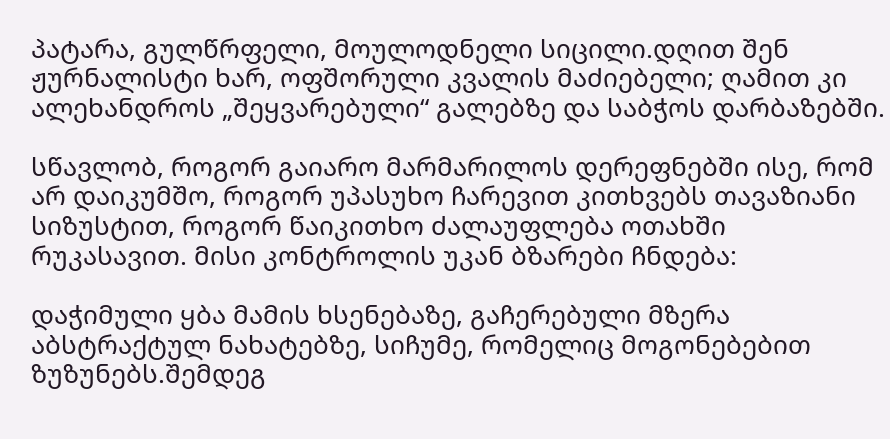პატარა, გულწრფელი, მოულოდნელი სიცილი.დღით შენ ჟურნალისტი ხარ, ოფშორული კვალის მაძიებელი; ღამით კი ალეხანდროს „შეყვარებული“ გალებზე და საბჭოს დარბაზებში.

სწავლობ, როგორ გაიარო მარმარილოს დერეფნებში ისე, რომ არ დაიკუმშო, როგორ უპასუხო ჩარევით კითხვებს თავაზიანი სიზუსტით, როგორ წაიკითხო ძალაუფლება ოთახში რუკასავით. მისი კონტროლის უკან ბზარები ჩნდება:

დაჭიმული ყბა მამის ხსენებაზე, გაჩერებული მზერა აბსტრაქტულ ნახატებზე, სიჩუმე, რომელიც მოგონებებით ზუზუნებს.შემდეგ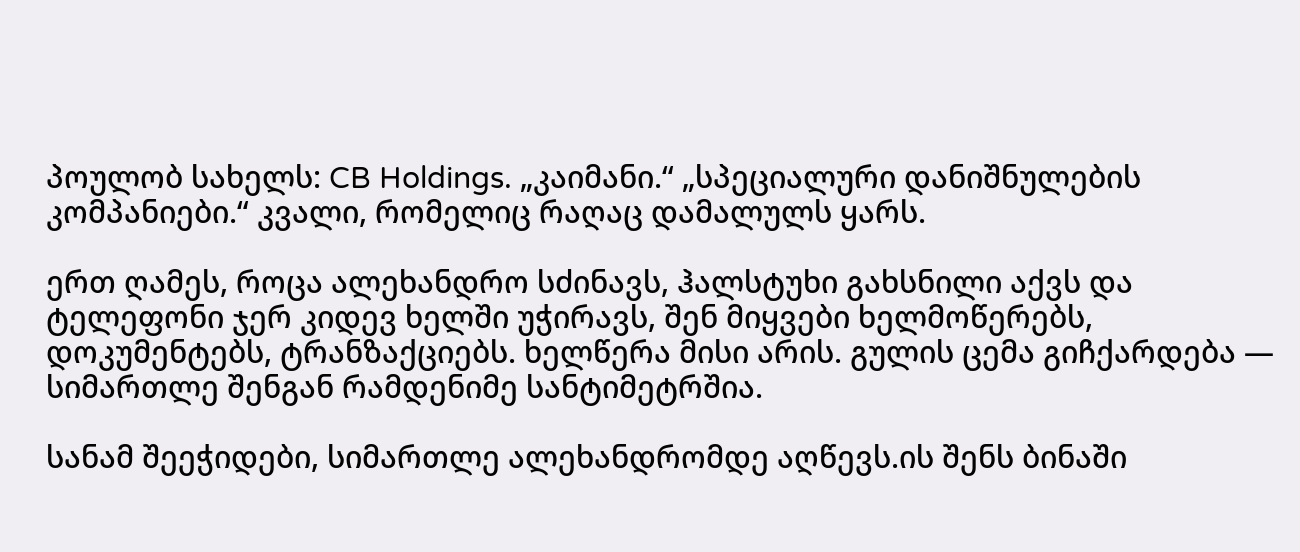პოულობ სახელს: CB Holdings. „კაიმანი.“ „სპეციალური დანიშნულების კომპანიები.“ კვალი, რომელიც რაღაც დამალულს ყარს.

ერთ ღამეს, როცა ალეხანდრო სძინავს, ჰალსტუხი გახსნილი აქვს და ტელეფონი ჯერ კიდევ ხელში უჭირავს, შენ მიყვები ხელმოწერებს, დოკუმენტებს, ტრანზაქციებს. ხელწერა მისი არის. გულის ცემა გიჩქარდება — სიმართლე შენგან რამდენიმე სანტიმეტრშია.

სანამ შეეჭიდები, სიმართლე ალეხანდრომდე აღწევს.ის შენს ბინაში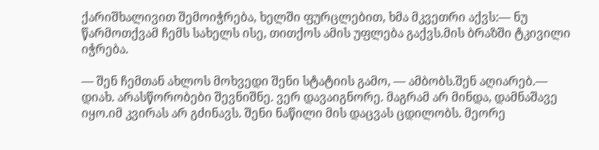ქარიშხალივით შემოიჭრება, ხელში ფურცლებით, ხმა მკვეთრი აქვს:— ნუ წარმოთქვამ ჩემს სახელს ისე, თითქოს ამის უფლება გაქვს.მის ბრაზში ტკივილი იჭრება.

— შენ ჩემთან ახლოს მოხვედი შენი სტატიის გამო, — ამბობს.შენ აღიარებ.— დიახ. არასწორობები შევნიშნე. ვერ დავაიგნორე. მაგრამ არ მინდა, დამნაშავე იყო.იმ კვირას არ გძინავს. შენი ნაწილი მის დაცვას ცდილობს. მეორე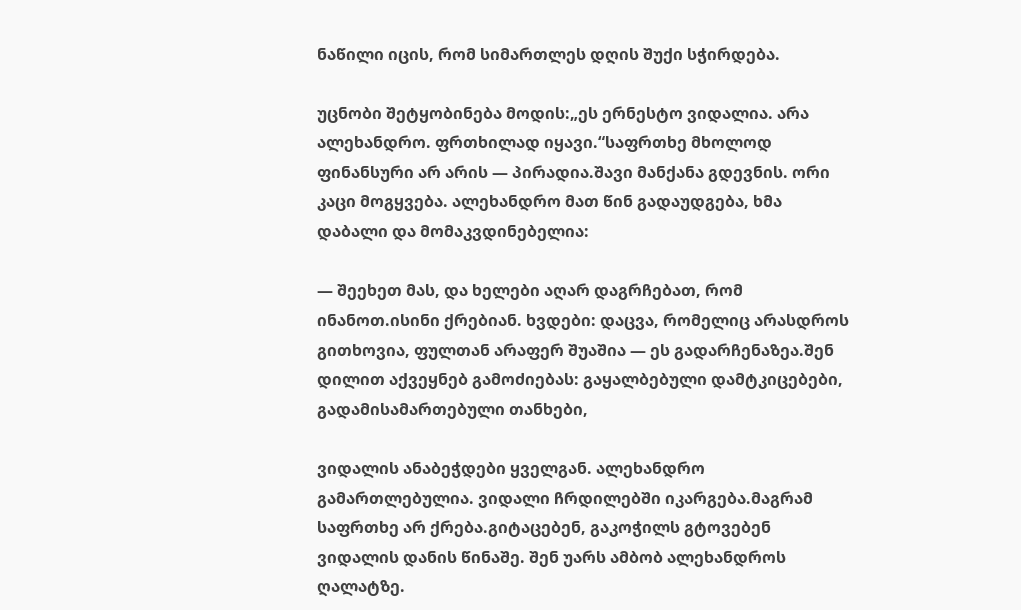ნაწილი იცის, რომ სიმართლეს დღის შუქი სჭირდება.

უცნობი შეტყობინება მოდის:„ეს ერნესტო ვიდალია. არა ალეხანდრო. ფრთხილად იყავი.“საფრთხე მხოლოდ ფინანსური არ არის — პირადია.შავი მანქანა გდევნის. ორი კაცი მოგყვება. ალეხანდრო მათ წინ გადაუდგება, ხმა დაბალი და მომაკვდინებელია:

— შეეხეთ მას, და ხელები აღარ დაგრჩებათ, რომ ინანოთ.ისინი ქრებიან. ხვდები: დაცვა, რომელიც არასდროს გითხოვია, ფულთან არაფერ შუაშია — ეს გადარჩენაზეა.შენ დილით აქვეყნებ გამოძიებას: გაყალბებული დამტკიცებები, გადამისამართებული თანხები,

ვიდალის ანაბეჭდები ყველგან. ალეხანდრო გამართლებულია. ვიდალი ჩრდილებში იკარგება.მაგრამ საფრთხე არ ქრება.გიტაცებენ, გაკოჭილს გტოვებენ ვიდალის დანის წინაშე. შენ უარს ამბობ ალეხანდროს ღალატზე.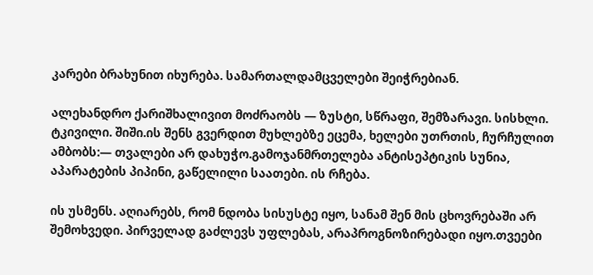კარები ბრახუნით იხურება. სამართალდამცველები შეიჭრებიან.

ალეხანდრო ქარიშხალივით მოძრაობს — ზუსტი, სწრაფი, შემზარავი. სისხლი. ტკივილი. შიში.ის შენს გვერდით მუხლებზე ეცემა, ხელები უთრთის, ჩურჩულით ამბობს:— თვალები არ დახუჭო.გამოჯანმრთელება ანტისეპტიკის სუნია, აპარატების პიპინი, გაწელილი საათები. ის რჩება.

ის უსმენს. აღიარებს, რომ ნდობა სისუსტე იყო, სანამ შენ მის ცხოვრებაში არ შემოხვედი. პირველად გაძლევს უფლებას, არაპროგნოზირებადი იყო.თვეები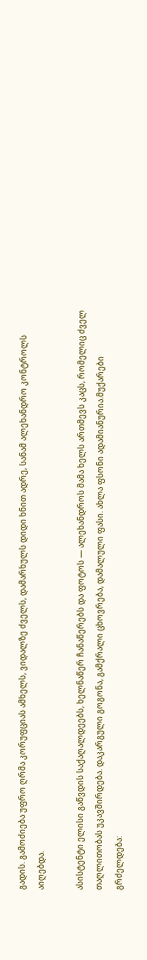გადის. გამოძიება უფრო ღრმა კორუფციას ამხელს, ვიდალზე ძველს, დამარხულს დიდი ხნით ადრე, სანამ ალეხანდრო კონტროლს აიღებდა.

ასისტენტი ელისი გაწვდის საქაღალდეებს, ხელნაწერ ჩანაწერებს და ფოტოს — ალეხანდროს მამა ხელს ართმევს კაცს, რომელიც ძველ თაღლითობას უკავშირდება. დაკარგული გოგონა, გამქრალი ცხოვრება, დამალული ფასი. ახლა ფსონი ადამიანურია.მუქარები გრძელდება: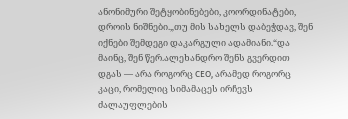ანონიმური შეტყობინებები, კოორდინატები, დროის ნიშნები.„თუ მის სახელს დაბეჭდავ, შენ იქნები შემდეგი დაკარგული ადამიანი.“და მაინც, შენ წერ.ალეხანდრო შენს გვერდით დგას — არა როგორც CEO, არამედ როგორც კაცი, რომელიც სიმამაცეს ირჩევს ძალაუფლების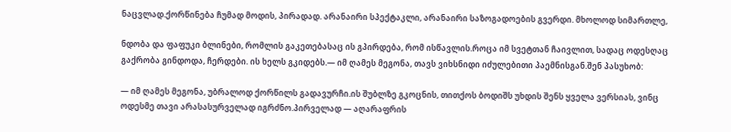ნაცვლად.ქორწინება ჩუმად მოდის, პირადად. არანაირი სპექტაკლი, არანაირი საზოგადოების გვერდი. მხოლოდ სიმართლე,

ნდობა და ფაფუკი ბლინები, რომლის გაკეთებასაც ის გპირდება, რომ ისწავლის.როცა იმ სვეტთან ჩაივლით, სადაც ოდესღაც გაქრობა გინდოდა, ჩერდები. ის ხელს გკიდებს.— იმ ღამეს მეგონა, თავს ვიხსნიდი იძულებითი პაემნისგან.შენ პასუხობ:

— იმ ღამეს მეგონა, უბრალოდ ქორწილს გადავურჩი.ის შუბლზე გკოცნის, თითქოს ბოდიშს უხდის შენს ყველა ვერსიას, ვინც ოდესმე თავი არასასურველად იგრძნო.პირველად — აღარაფრის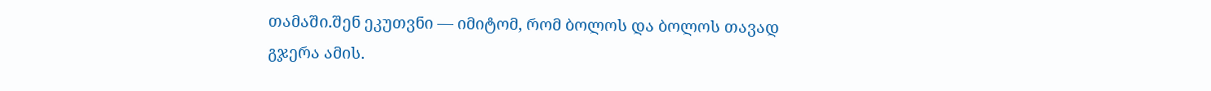თამაში.შენ ეკუთვნი — იმიტომ, რომ ბოლოს და ბოლოს თავად გჯერა ამის.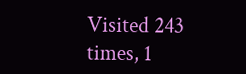Visited 243 times, 1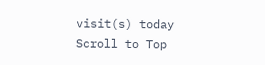visit(s) today
Scroll to Top